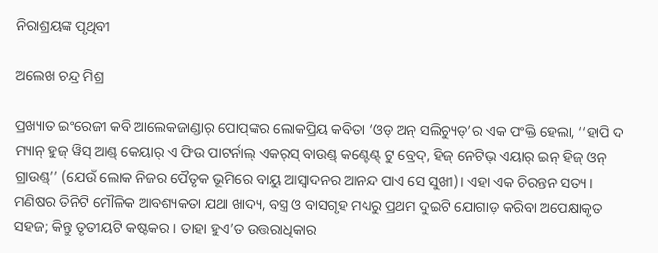ନିରାଶ୍ରୟଙ୍କ ପୃଥିବୀ

ଅଲେଖ ଚନ୍ଦ୍ର ମିଶ୍ର

ପ୍ରଖ୍ୟାତ ଇଂରେଜୀ କବି ଅ‌ାଲେକଜାଣ୍ଡାର୍‌ ପୋପ୍‌ଙ୍କର ଲୋକପ୍ରିୟ କବିତା ‘ଓଡ୍ ଅନ୍‌ ସଲିଚ୍ୟୁଡ୍‌’ର ଏକ ପଂକ୍ତି ହେଲା, ‘‘ହାପି ଦ ମ୍ୟାନ୍ ହୁଜ୍ ୱିସ୍ ଆଣ୍ଡ୍ କେୟାର୍ ଏ ଫିଉ ପାଟର୍ନାଲ୍ ଏକର୍‌ସ୍ ବାଉଣ୍ଡ୍ କଣ୍ଟେଣ୍ଟ୍ ଟୁ ବ୍ରେଦ୍, ହିଜ୍ ନେଟିଭ୍ ଏୟାର୍ ଇନ୍ ହିଜ୍ ଓନ୍ ଗ୍ରାଉଣ୍ଡ୍’’ (ଯେଉଁ ଲୋକ ନିଜର ପୈତୃକ ଭୂମିରେ ବାୟୁ ଆସ୍ବାଦନର ଆନନ୍ଦ ପାଏ ସେ ସୁଖୀ)। ଏହା ଏକ ଚିରନ୍ତନ ସତ୍ୟ। ମଣିଷର ତିନିଟି ମୌଳିକ ଆବଶ୍ୟକତା ଯଥା ଖାଦ୍ୟ, ବସ୍ତ୍ର ଓ ବାସଗୃହ ମଧ୍ୟରୁ ପ୍ରଥମ ଦୁଇଟି ଯୋଗାଡ଼ କରିବା ଅପେକ୍ଷାକୃତ ସହଜ; କିନ୍ତୁ ତୃତୀୟଟି କଷ୍ଟକର। ତାହା ହୁଏ’ତ ଉତ୍ତରାଧିକାର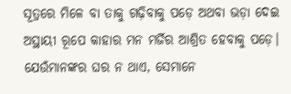ସୂତ୍ରରେ ମିଳେ ବା ତାକୁ ଗଢ଼ିବାକୁ ପଡ଼େ ଅଥବା ଭଡ଼ା ଦେଇ ଅସ୍ଥାୟୀ ରୂପେ କାହାର ମନ ମର୍ଜିର ଆଶ୍ରିତ ହେବାକୁ ପଡ଼େ। ଯେଉଁମାନଙ୍କର ଘର ନ ଥାଏ, ସେମାନେ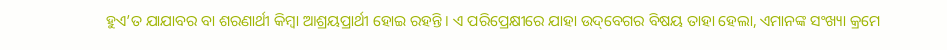ହୁଏ’ତ ଯାଯାବର ବା ଶରଣାର୍ଥୀ କିମ୍ବା ଆଶ୍ରୟପ୍ରାର୍ଥୀ ହୋଇ ରହନ୍ତି। ଏ ପରିପ୍ରେକ୍ଷୀରେ ଯାହା ଉଦ୍‌ବେଗର ବିଷୟ ତାହା ହେଲା, ଏମାନଙ୍କ ସଂଖ୍ୟା କ୍ରମେ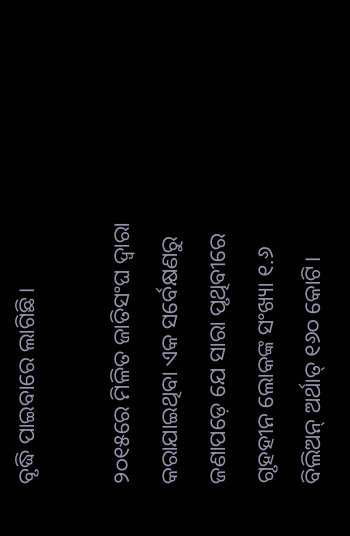ବୃଦ୍ଧି ପାଇବାରେ ଲାଗିଛି।

୨୦୧୫ରେ ମିଳିତ ଜାତିସଂଘ ଦ୍ବାରା କରାଯାଇଥିବା ଏକ ସର୍ବେକ୍ଷଣରୁ ଜଣାପଡ଼େ ଯେ ସାରା ପୃଥିବୀରେ ଗୃହହୀନ ଲୋକଙ୍କ ସଂଖ୍ୟା ୧.୬ ବିଲିଅନ୍‌ ଅର୍ଥାତ୍‌ ୧୬୦ କୋଟି।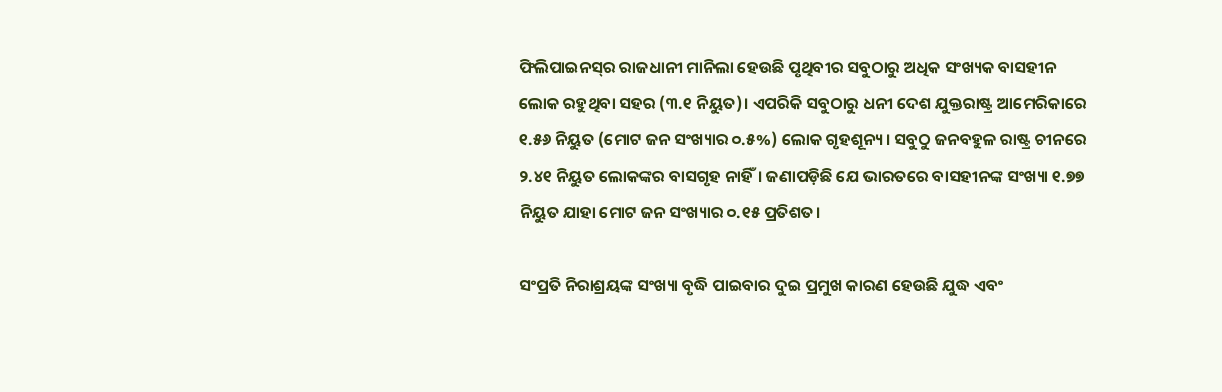ଫିଲିପାଇନସ୍‌ର ରାଜଧାନୀ ମାନିଲା ହେଉଛି ପୃଥିବୀର ସବୁଠାରୁ ଅଧିକ ସଂଖ୍ୟକ ବାସହୀନ ଲୋକ ରହୁଥିବା ସହର (୩.୧ ନିୟୁତ)। ଏପରିକି ସବୁଠାରୁ ଧନୀ ଦେଶ ଯୁକ୍ତରାଷ୍ଟ୍ର ଆମେରିକାରେ ୧.୫୬ ନିୟୁତ (ମୋଟ ଜନ ସଂଖ୍ୟାର ୦.୫%) ଲୋକ ଗୃହଶୂନ୍ୟ। ସବୁଠୁ ଜନବହୁଳ ରାଷ୍ଟ୍ର ଚୀନରେ ୨.୪୧ ନିୟୁତ ଲୋକଙ୍କର ବାସଗୃହ ନାହିଁ। ଜଣାପଡ଼ିଛି ଯେ ଭାରତରେ ବାସହୀନଙ୍କ ସଂଖ୍ୟା ୧.୭୭ ନିୟୁତ ଯାହା ମୋଟ ଜନ ସଂଖ୍ୟାର ୦.୧୫ ପ୍ରତିଶତ।

ସଂପ୍ରତି ନିରାଶ୍ରୟଙ୍କ ସଂଖ୍ୟା ବୃଦ୍ଧି ପାଇବାର ଦୁଇ ପ୍ରମୁଖ କାରଣ ହେଉଛି ଯୁଦ୍ଧ ଏବଂ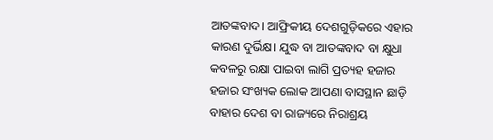ଆତଙ୍କବାଦ। ଆଫ୍ରିକୀୟ ଦେଶଗୁଡ଼ିକରେ ଏହାର କାରଣ ଦୁର୍ଭିକ୍ଷ। ଯୁଦ୍ଧ ବା ଆତଙ୍କବାଦ ବା କ୍ଷୁଧା କବଳରୁ ରକ୍ଷା ପାଇବା ଲାଗି ପ୍ରତ୍ୟହ ହଜାର ହଜାର ସଂଖ୍ୟକ ଲୋକ ଆପଣା ବାସସ୍ଥାନ ଛାଡ଼ି ବାହାର ଦେଶ ବା ରାଜ୍ୟରେ ନିରାଶ୍ରୟ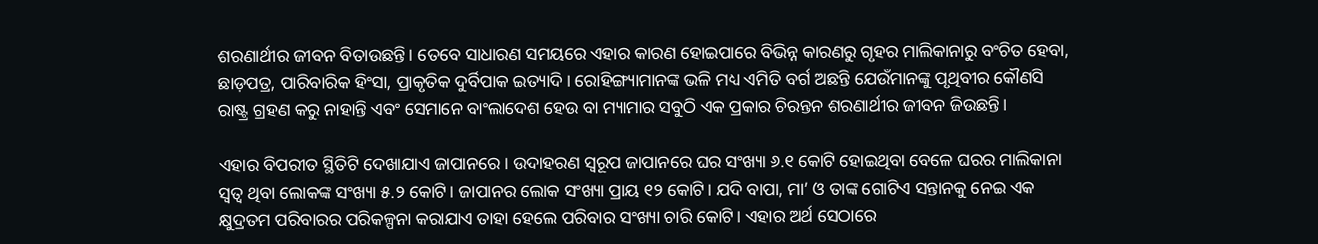ଶରଣାର୍ଥୀର ଜୀବନ ବିତାଉଛନ୍ତି। ତେବେ ସାଧାରଣ ସମୟରେ ଏହାର କାରଣ ହୋଇପାରେ ବିଭିନ୍ନ କାରଣରୁ ଗୃହର ମାଲିକାନାରୁ ବଂଚିତ ହେବା, ଛାଡ଼ପତ୍ର, ପାରିବାରିକ ହିଂସା, ପ୍ରାକୃତିକ ଦୁର୍ବିପାକ ଇତ୍ୟାଦି। ରୋହିଙ୍ଗ୍ୟାମାନଙ୍କ ଭଳି ମଧ୍ୟ ଏମିତି ବର୍ଗ ଅଛନ୍ତି ଯେଉଁମାନଙ୍କୁ ପୃଥିବୀର କୌଣସି ରାଷ୍ଟ୍ର ଗ୍ରହଣ କରୁ ନାହାନ୍ତି ଏବଂ ସେମାନେ ବାଂଲାଦେଶ ହେଉ ବା ମ୍ୟାମାର ସବୁଠି ଏକ ପ୍ରକାର ଚିରନ୍ତନ ଶରଣାର୍ଥୀର ଜୀବନ ଜିଉଛନ୍ତି।

ଏହାର ବିପରୀତ ସ୍ଥିତିଟି ଦେଖାଯାଏ ଜାପାନରେ। ଉଦାହରଣ ସ୍ବରୂପ ଜାପାନରେ ଘର ସଂଖ୍ୟା ୬.୧ କୋଟି ହୋଇଥିବା ବେଳେ ଘରର ମାଲିକାନା ସ୍ବତ୍ବ ଥିବା ଲୋକଙ୍କ ସଂଖ୍ୟା ୫.୨ କୋଟି। ଜାପାନର ଲୋକ ସଂଖ୍ୟା ପ୍ରାୟ ୧୨ କୋଟି। ଯଦି ବାପା, ମା’ ଓ ତାଙ୍କ ଗୋଟିଏ ସନ୍ତାନକୁ ନେଇ ଏକ କ୍ଷୁଦ୍ରତମ ପରିବାରର ପରିକଳ୍ପନା କରାଯାଏ ତାହା ହେଲେ ପରିବାର ସଂଖ୍ୟା ଚାରି କୋଟି। ଏହାର ଅର୍ଥ ସେଠାରେ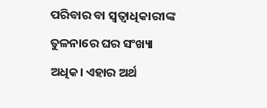ପରିବାର ବା ସ୍ବତ୍ବାଧିକାରୀଙ୍କ ତୁଳନାରେ ଘର ସଂଖ୍ୟା ଅଧିକ। ଏହାର ଅର୍ଥ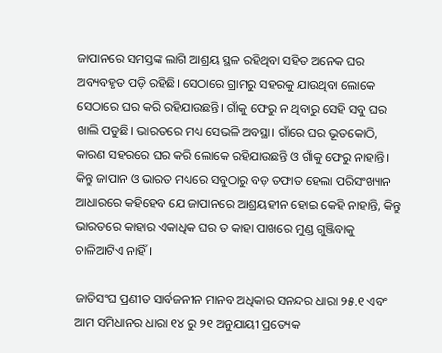ଜାପାନରେ ସମସ୍ତଙ୍କ ଲାଗି ଆଶ୍ରୟ ସ୍ଥଳ ରହିଥିବା ସହିତ ଅନେକ ଘର ଅବ୍ୟବହୃତ ପଡ଼ି ରହିଛି। ସେଠାରେ ଗ୍ରାମରୁ ସହରକୁ ଯାଉଥିବା ଲୋକେ ସେଠାରେ ଘର କରି ରହିଯାଉଛନ୍ତି। ଗାଁକୁ ଫେରୁ ନ ଥିବାରୁ ସେହି ସବୁ ଘର ଖାଲି ପଡୁଛି। ଭାରତରେ ମଧ୍ୟ ସେଭଳି ଅବସ୍ଥା। ଗାଁରେ ଘର ଭୂତକୋଠି, କାରଣ ସହରରେ ଘର କରି ଲୋକେ ରହିଯାଉଛନ୍ତି ଓ ଗାଁକୁ ଫେରୁ ନାହାନ୍ତି। କିନ୍ତୁ ଜାପାନ ଓ ଭାରତ ମଧ୍ୟରେ ସବୁଠାରୁ ବଡ଼ ତଫାତ ହେଲା ପରିସଂଖ୍ୟାନ ଆଧାରରେ କହିହେବ ଯେ ଜାପାନରେ ଆଶ୍ରୟହୀନ ହୋଇ କେହି ନାହାନ୍ତି, କିନ୍ତୁ ଭାରତରେ କାହାର ଏକାଧିକ ଘର ତ କାହା ପାଖରେ ମୁଣ୍ଡ ଗୁଞ୍ଜିବାକୁ ଚାଳିଆଟିଏ ନାହିଁ।

ଜାତିସଂଘ ପ୍ରଣୀତ ସାର୍ବଜନୀନ ମାନବ ଅଧିକାର ସନନ୍ଦର ଧାରା ୨୫.୧ ଏବଂ ଆମ ସମିଧାନର ଧାରା ୧୪ ରୁ ୨୧ ଅନୁଯାୟୀ ପ୍ରତ୍ୟେକ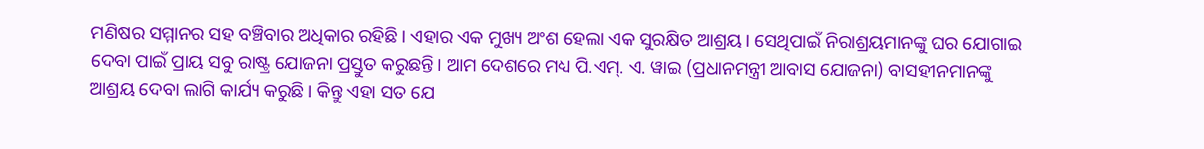ମଣିଷର ସମ୍ମାନର ସହ ବଞ୍ଚିବାର ଅଧିକାର ରହିଛି। ଏହାର ଏକ ମୁଖ୍ୟ ଅଂଶ ହେଲା ଏକ ସୁରକ୍ଷିତ ଆଶ୍ରୟ। ସେଥିପାଇଁ ନିରାଶ୍ରୟମାନଙ୍କୁ ଘର ଯୋଗାଇ ଦେବା ପାଇଁ ପ୍ରାୟ ସବୁ ରାଷ୍ଟ୍ର ଯୋଜନା ପ୍ରସ୍ତୁତ କରୁଛନ୍ତି। ଆମ ଦେଶରେ ମଧ୍ୟ ପି.ଏମ୍. ଏ. ୱାଇ (ପ୍ରଧାନମନ୍ତ୍ରୀ ଆବାସ ଯୋଜନା) ବାସହୀନମାନଙ୍କୁ ଆଶ୍ରୟ ଦେବା ଲାଗି କାର୍ଯ୍ୟ କରୁଛି। କିନ୍ତୁ ଏହା ସତ ଯେ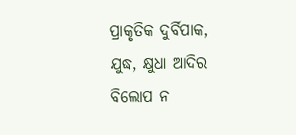ପ୍ରାକୃତିକ ଦୁର୍ବିପାକ, ଯୁଦ୍ଧ, କ୍ଷୁଧା ଆଦିର ବିଲୋପ ନ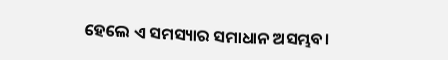ହେଲେ ଏ ସମସ୍ୟାର ସମାଧାନ ଅସମ୍ଭବ।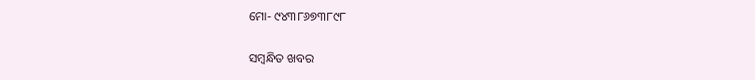ମୋ- ୯୪୩୮୬୭୩୮୯୮

ସମ୍ବନ୍ଧିତ ଖବର